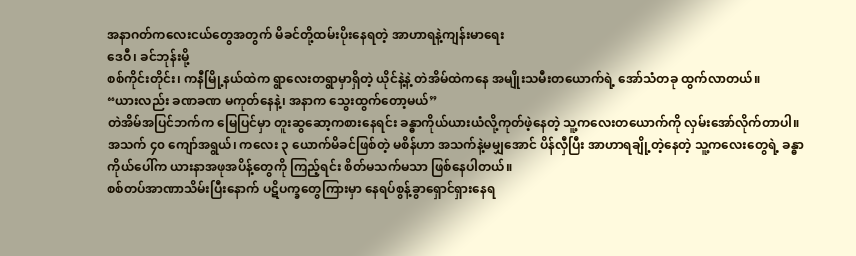အနာဂတ်ကလေးငယ်တွေအတွက် မိခင်တို့ထမ်းပိုးနေရတဲ့ အာဟာရနဲ့ကျန်းမာရေး
ဒေဝီ၊ ခင်ဘုန်းမို့
စစ်ကိုင်းတိုင်း၊ ကနီမြို့နယ်ထဲက ရွာလေးတရွာမှာရှိတဲ့ ယိုင်နဲ့နဲ့ တဲအိမ်ထဲကနေ အမျိုးသမီးတယောက်ရဲ့ အော်သံတခု ထွက်လာတယ်။
“ယားလည်း ခဏခဏ မကုတ်နေနဲ့၊ အနာက သွေးထွက်တော့မယ်”
တဲအိမ်အပြင်ဘက်က မြေပြင်မှာ တူးဆွဆော့ကစားနေရင်း ခန္ဓာကိုယ်ယားယံလို့ကုတ်ဖဲ့နေတဲ့ သူ့ကလေးတယောက်ကို လှမ်းအော်လိုက်တာပါ။
အသက် ၄၀ ကျော်အရွယ်၊ ကလေး ၃ ယောက်မိခင်ဖြစ်တဲ့ မစိန်ဟာ အသက်နဲ့မမျှအောင် ပိန်လှီပြီး အာဟာရချို့တဲ့နေတဲ့ သူ့ကလေးတွေရဲ့ ခန္ဓာကိုယ်ပေါ်က ယားနာအဖုအပိန့်တွေကို ကြည့်ရင်း စိတ်မသက်မသာ ဖြစ်နေပါတယ်။
စစ်တပ်အာဏာသိမ်းပြီးနောက် ပဋိပက္ခတွေကြားမှာ နေရပ်စွန့်ခွာရှောင်ရှားနေရ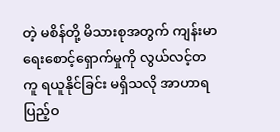တဲ့ မစိန်တို့ မိသားစုအတွက် ကျန်းမာရေးစောင့်ရှောက်မှုကို လွယ်လင့်တကူ ရယူနိုင်ခြင်း မရှိသလို အာဟာရပြည့်ဝ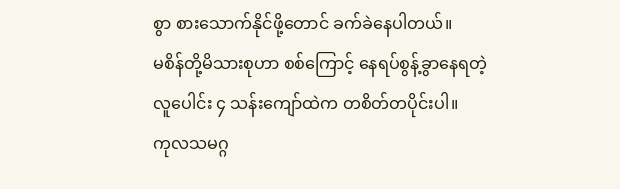စွာ စားသောက်နိုင်ဖို့တောင် ခက်ခဲနေပါတယ်။
မစိန်တို့မိသားစုဟာ စစ်ကြောင့် နေရပ်စွန့်ခွာနေရတဲ့ လူပေါင်း ၄ သန်းကျော်ထဲက တစိတ်တပိုင်းပါ။
ကုလသမဂ္ဂ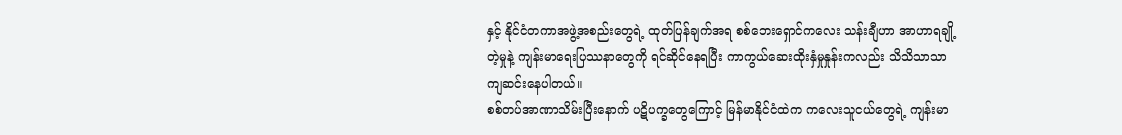နှင့် နိုင်ငံတကာအဖွဲ့အစည်းတွေရဲ့ ထုတ်ပြန်ချက်အရ စစ်ဘေးရှောင်ကလေး သန်းချီဟာ အာဟာရချို့တဲ့မှုနဲ့ ကျန်းမာရေးပြဿနာတွေကို ရင်ဆိုင်နေရပြီး ကာကွယ်ဆေးထိုးနှံမှုနှုန်းကလည်း သိသိသာသာ ကျဆင်းနေပါတယ်။
စစ်တပ်အာဏာသိမ်းပြီးနောက် ပဋိပက္ခတွေကြောင့် မြန်မာနိုင်ငံထဲက ကလေးသူငယ်တွေရဲ့ ကျန်းမာ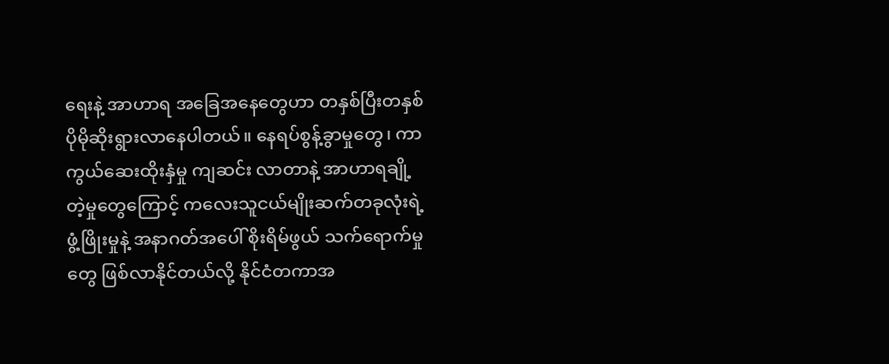ရေးနဲ့ အာဟာရ အခြေအနေတွေဟာ တနှစ်ပြီးတနှစ် ပိုမိုဆိုးရွားလာနေပါတယ်။ နေရပ်စွန့်ခွာမှုတွေ၊ ကာကွယ်ဆေးထိုးနှံမှု ကျဆင်း လာတာနဲ့ အာဟာရချို့တဲ့မှုတွေကြောင့် ကလေးသူငယ်မျိုးဆက်တခုလုံးရဲ့ ဖွံ့ဖြိုးမှုနဲ့ အနာဂတ်အပေါ် စိုးရိမ်ဖွယ် သက်ရောက်မှုတွေ ဖြစ်လာနိုင်တယ်လို့ နိုင်ငံတကာအ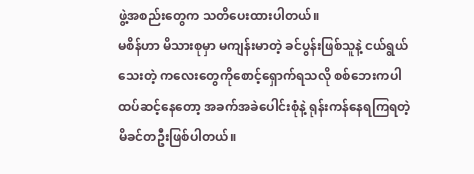ဖွဲ့အစည်းတွေက သတိပေးထားပါတယ်။
မစိန်ဟာ မိသားစုမှာ မကျန်းမာတဲ့ ခင်ပွန်းဖြစ်သူနဲ့ ငယ်ရွယ်သေးတဲ့ ကလေးတွေကိုစောင့်ရှောက်ရသလို စစ်ဘေးကပါ ထပ်ဆင့်နေတော့ အခက်အခဲပေါင်းစုံနဲ့ ရုန်းကန်နေရကြရတဲ့ မိခင်တဦးဖြစ်ပါတယ်။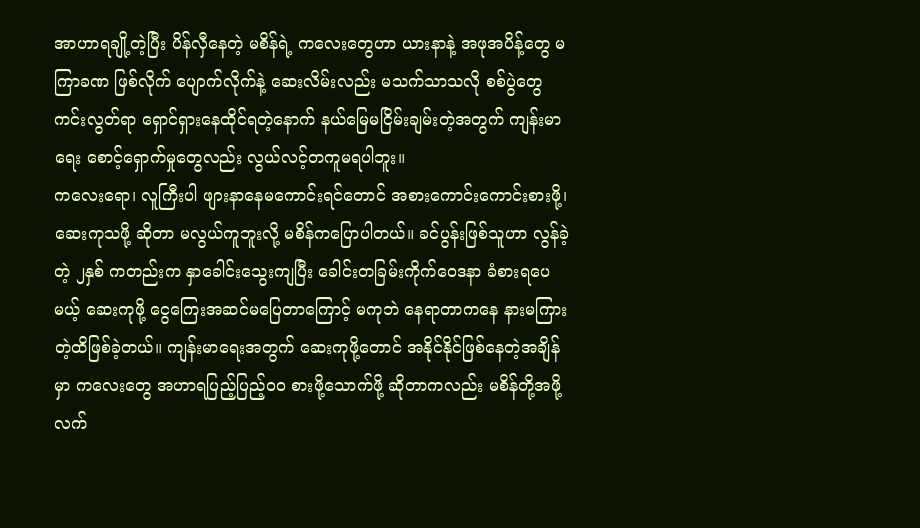အာဟာရချို့တဲ့ပြီး ပိန်လှီနေတဲ့ မစိန်ရဲ့ ကလေးတွေဟာ ယားနာနဲ့ အဖုအပိန့်တွေ မကြာခဏ ဖြစ်လိုက် ပျောက်လိုက်နဲ့ ဆေးလိမ်းလည်း မသက်သာသလို စစ်ပွဲတွေကင်းလွတ်ရာ ရှောင်ရှားနေထိုင်ရတဲ့နောက် နယ်မြေမငြိမ်းချမ်းတဲ့အတွက် ကျန်းမာရေး စောင့်ရှောက်မှုတွေလည်း လွယ်လင့်တကူမရပါဘူး။
ကလေးရော၊ လူကြီးပါ ဖျားနာနေမကောင်းရင်တောင် အစားကောင်းကောင်းစားဖို့၊ ဆေးကုသဖို့ ဆိုတာ မလွယ်ကူဘူးလို့ မစိန်ကပြောပါတယ်။ ခင်ပွန်းဖြစ်သူဟာ လွန်ခဲ့တဲ့ ၂နှစ် ကတည်းက နှာခေါင်းသွေးကျပြီး ခေါင်းတခြမ်းကိုက်ဝေဒနာ ခံစားရပေမယ့် ဆေးကုဖို့ ငွေကြေးအဆင်မပြေတာကြောင့် မကုဘဲ နေရာတာကနေ နားမကြားတဲ့ထိဖြစ်ခဲ့တယ်။ ကျန်းမာရေးအတွက် ဆေးကုဖို့တောင် အနိုင်နိုင်ဖြစ်နေတဲ့အချိန်မှာ ကလေးတွေ အဟာရပြည့်ပြည့်ဝဝ စားဖို့သောက်ဖို့ ဆိုတာကလည်း မစိန်တို့အဖို့ လက်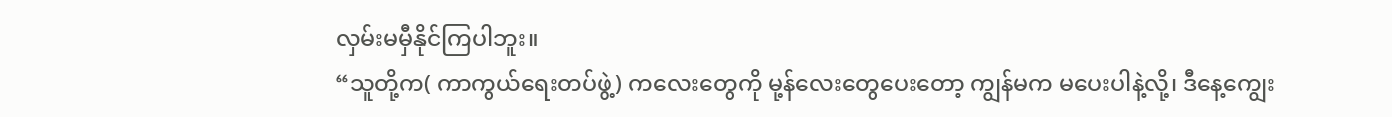လှမ်းမမှီနိုင်ကြပါဘူး။
“သူတို့က( ကာကွယ်ရေးတပ်ဖွဲ့) ကလေးတွေကို မု့န်လေးတွေပေးတော့ ကျွန်မက မပေးပါနဲ့လို့၊ ဒီနေ့ကျွေး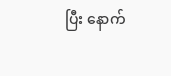ပြီး နောက်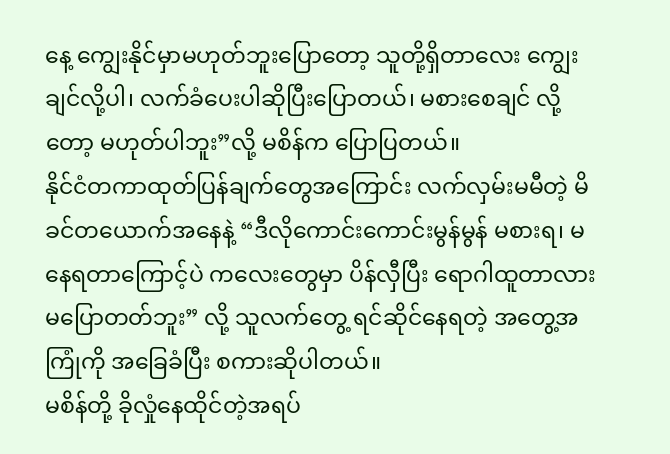နေ့ ကျွေးနိုင်မှာမဟုတ်ဘူးပြောတော့ သူတို့ရှိတာလေး ကျွေးချင်လို့ပါ၊ လက်ခံပေးပါဆိုပြီးပြောတယ်၊ မစားစေချင် လို့တော့ မဟုတ်ပါဘူး”လို့ မစိန်က ပြောပြတယ်။
နိုင်ငံတကာထုတ်ပြန်ချက်တွေအကြောင်း လက်လှမ်းမမီတဲ့ မိခင်တယောက်အနေနဲ့ “ဒီလိုကောင်းကောင်းမွန်မွန် မစားရ၊ မနေရတာကြောင့်ပဲ ကလေးတွေမှာ ပိန်လှီပြီး ရောဂါထူတာလား မပြောတတ်ဘူး” လို့ သူလက်တွေ့ ရင်ဆိုင်နေရတဲ့ အတွေ့အကြုံကို အခြေခံပြီး စကားဆိုပါတယ်။
မစိန်တို့ ခိုလှုံနေထိုင်တဲ့အရပ်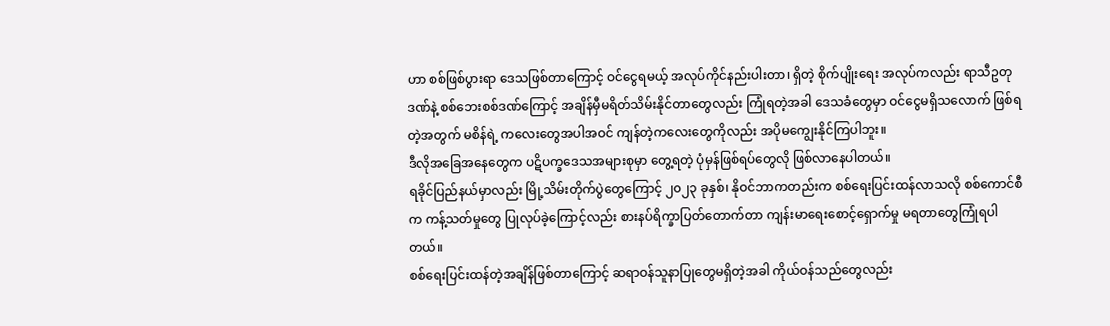ဟာ စစ်ဖြစ်ပွားရာ ဒေသဖြစ်တာကြောင့် ဝင်ငွေရမယ့် အလုပ်ကိုင်နည်းပါးတာ၊ ရှိတဲ့ စိုက်ပျိုးရေး အလုပ်ကလည်း ရာသီဥတုဒဏ်နဲ့ စစ်ဘေးစစ်ဒဏ်ကြောင့် အချိန်မှီမရိတ်သိမ်းနိုင်တာတွေလည်း ကြုံရတဲ့အခါ ဒေသခံတွေမှာ ဝင်ငွေမရှိသလောက် ဖြစ်ရတဲ့အတွက် မစိန်ရဲ့ ကလေးတွေအပါအဝင် ကျန်တဲ့ကလေးတွေကိုလည်း အပိုမကျွေးနိုင်ကြပါဘူး။
ဒီလိုအခြေအနေတွေက ပဋိပက္ခဒေသအများစုမှာ တွေ့ရတဲ့ ပုံမှန်ဖြစ်ရပ်တွေလို ဖြစ်လာနေပါတယ်။
ရခိုင်ပြည်နယ်မှာလည်း မြို့သိမ်းတိုက်ပွဲတွေကြောင့် ၂၀၂၃ ခုနှစ်၊ နိုဝင်ဘာကတည်းက စစ်ရေးပြင်းထန်လာသလို စစ်ကောင်စီက ကန့်သတ်မှုတွေ ပြုလုပ်ခဲ့ကြောင့်လည်း စားနပ်ရိက္ခာပြတ်တောက်တာ ကျန်းမာရေးစောင့်ရှောက်မှု မရတာတွေကြုံရပါတယ်။
စစ်ရေးပြင်းထန်တဲ့အချိန်ဖြစ်တာကြောင့် ဆရာဝန်သူနာပြုတွေမရှိတဲ့အခါ ကိုယ်ဝန်သည်တွေလည်း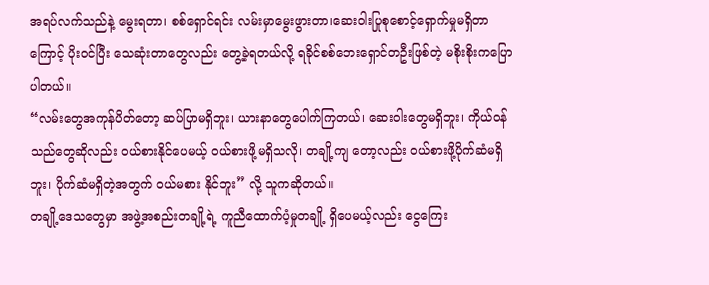အရပ်လက်သည်နဲ့ မွေးရတာ၊ စစ်ရှောင်ရင်း လမ်းမှာမွေးဖွားတာ၊ဆေးဝါးပြုစုစောင့်ရှောက်မှုမရှိတာကြောင့် ပိုးဝင်ပြီး သေဆုံးတာတွေလည်း တွေ့ခဲ့ရတယ်လို့ ရခိုင်စစ်ဘေးရှောင်တဦးဖြစ်တဲ့ မစိုးစိုးကပြောပါတယ်။
“လမ်းတွေအကုန်ပိတ်တော့ ဆပ်ပြာမရှိဘူး၊ ယားနာတွေပေါက်ကြတယ်၊ ဆေးဝါးတွေမရှိဘူး၊ ကိုယ်ဝန်သည်တွေဆိုလည်း ဝယ်စားနိုင်ပေမယ့် ဝယ်စားဖို့မရှိသလို၊ တချို့ကျ တော့လည်း ဝယ်စားဖို့ပိုက်ဆံမရှိဘူး၊ ပိုက်ဆံမရှိတဲ့အတွက် ဝယ်မစား နိုင်ဘူး” လို့ သူကဆိုတယ်။
တချို့ဒေသတွေမှာ အဖွဲ့အစည်းတချို့ရဲ့ ကူညီထောက်ပံ့မှုတချို့ ရှိပေမယ့်လည်း ငွေကြေး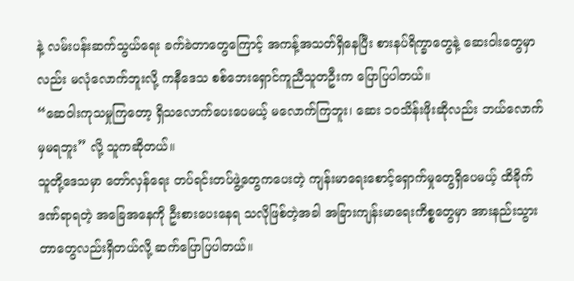နဲ့ လမ်းပန်းဆက်သွယ်ရေး ခက်ခဲတာတွေကြောင့် အကန့်အသတ်ရှိနေပြီး စားနပ်ရိက္ခာတွေနဲ့ ဆေးဝါးတွေမှာလည်း မလုံလောက်ဘူးလို့ ကနီဒေသ စစ်ဘေးရှောင်ကူညီသူတဦးက ပြောပြပါတယ်။
“ဆေဝါးကုသမှုကြတော့ ရှိသလောက်ပေးပေမယ့် မလောက်ကြဘူး၊ ဆေး ၁၀သိန်းဖိုးဆိုလည်း ဘယ်လောက်မှမရဘူး” လို့ သူကဆိုတယ်။
သူတို့ဒေသမှာ တော်လှန်ရေး တပ်ရင်းတပ်ဖွဲ့တွေကပေးတဲ့ ကျန်းမာရေးစောင့်ရှောက်မှုတွေရှိပေမယ့် ထိခိုက်ဒဏ်ရာရတဲ့ အခြေအနေကို ဦးစားပေးနေရ သလိုဖြစ်တဲ့အခါ အခြားကျန်းမာရေးကိစ္စတွေမှာ အားနည်းသွားတာတွေလည်းရှိတယ်လို့ ဆက်ပြောပြပါတယ်။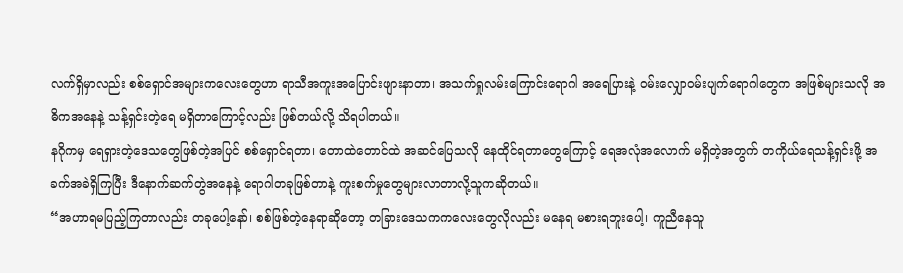လက်ရှိမှာလည်း စစ်ရှောင်အများကလေးတွေဟာ ရာသီအကူးအပြောင်းဖျားနာတာ၊ အသက်ရှုလမ်းကြောင်းရောဂါ အရေပြားနဲ့ ဝမ်းလျှောဝမ်းပျက်ရောဂါတွေက အဖြစ်များသလို အဓိကအနေနဲ့ သန့်ရှင်းတဲ့ရေ မရှိတာကြောင့်လည်း ဖြစ်တယ်လို့ သိရပါတယ်။
နဂိုကမှ ရေရှားတဲ့ဒေသတွေဖြစ်တဲ့အပြင် စစ်ရှောင်ရတာ၊ တောထဲတောင်ထဲ အဆင်ပြေသလို နေထိုင်ရတာတွေကြောင့် ရေအလုံအလောက် မရှိတဲ့အတွက် တကိုယ်ရေသန့်ရှင်းဖို့ အခက်အခဲရှိကြပြီး ဒီနောက်ဆက်တွဲအနေနဲ့ ရောဂါတခုဖြစ်တာနဲ့ ကူးစက်မှုတွေများလာတာလို့သူကဆိုတယ်။
“အဟာရမပြည့်ကြတာလည်း တခုပေါ့နော်၊ စစ်ဖြစ်တဲ့နေရာဆိုတော့ တခြားဒေသကကလေးတွေလိုလည်း မနေရ မစားရဘူးပေါ့၊ ကူညီနေသူ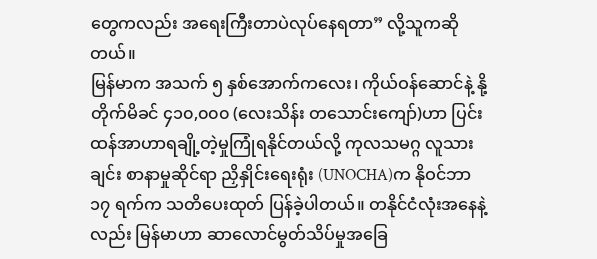တွေကလည်း အရေးကြီးတာပဲလုပ်နေရတာ” လို့သူကဆိုတယ်။
မြန်မာက အသက် ၅ နှစ်အောက်ကလေး၊ ကိုယ်ဝန်ဆောင်နဲ့ နို့တိုက်မိခင် ၄၁၀,၀၀၀ (လေးသိန်း တသောင်းကျော်)ဟာ ပြင်းထန်အာဟာရချို့တဲ့မှုကြုံရနိုင်တယ်လို့ ကုလသမဂ္ဂ လူသားချင်း စာနာမှုဆိုင်ရာ ညှိနှိုင်းရေးရုံး (UNOCHA)က နိုဝင်ဘာ ၁၇ ရက်က သတိပေးထုတ် ပြန်ခဲ့ပါတယ်။ တနိုင်ငံလုံးအနေနဲ့လည်း မြန်မာဟာ ဆာလောင်မွတ်သိပ်မှုအခြေ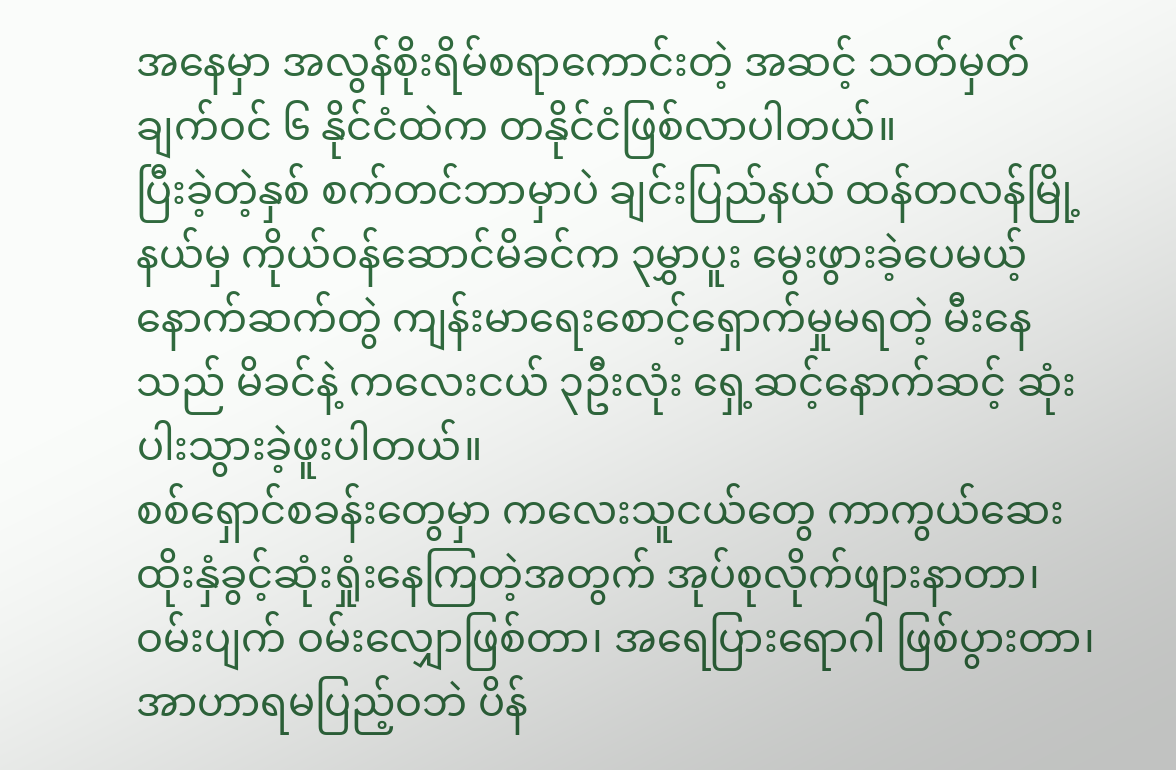အနေမှာ အလွန်စိုးရိမ်စရာကောင်းတဲ့ အဆင့် သတ်မှတ် ချက်ဝင် ၆ နိုင်ငံထဲက တနိုင်ငံဖြစ်လာပါတယ်။
ပြီးခဲ့တဲ့နှစ် စက်တင်ဘာမှာပဲ ချင်းပြည်နယ် ထန်တလန်မြို့နယ်မှ ကိုယ်ဝန်ဆောင်မိခင်က ၃မွှာပူး မွေးဖွားခဲ့ပေမယ့် နောက်ဆက်တွဲ ကျန်းမာရေးစောင့်ရှောက်မှုမရတဲ့ မီးနေသည် မိခင်နဲ့ ကလေးငယ် ၃ဦးလုံး ရှေ့ဆင့်နောက်ဆင့် ဆုံးပါးသွားခဲ့ဖူးပါတယ်။
စစ်ရှောင်စခန်းတွေမှာ ကလေးသူငယ်တွေ ကာကွယ်ဆေးထိုးနှံခွင့်ဆုံးရှုံးနေကြတဲ့အတွက် အုပ်စုလိုက်ဖျားနာတာ၊ ဝမ်းပျက် ဝမ်းလျှောဖြစ်တာ၊ အရေပြားရောဂါ ဖြစ်ပွားတာ၊ အာဟာရမပြည့်ဝဘဲ ပိန်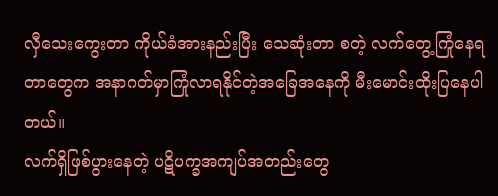လှီသေးကွေးတာ ကိုယ်ခံအားနည်းပြီး သေဆုံးတာ စတဲ့ လက်တွေ့ကြုံနေရတာတွေက အနာဂတ်မှာကြုံလာရနိုင်တဲ့အခြေအနေကို မီးမောင်းထိုးပြနေပါတယ်။
လက်ရှိဖြစ်ပွားနေတဲ့ ပဋိပက္ခအကျပ်အတည်းတွေ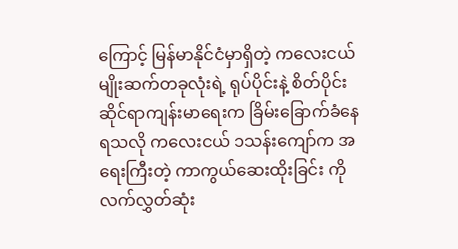ကြောင့် မြန်မာနိုင်ငံမှာရှိတဲ့ ကလေးငယ်မျိုးဆက်တခုလုံးရဲ့ ရုပ်ပိုင်းနဲ့ စိတ်ပိုင်းဆိုင်ရာကျန်းမာရေးက ခြိမ်းခြောက်ခံနေရသလို ကလေးငယ် ၁သန်းကျော်က အရေးကြီးတဲ့ ကာကွယ်ဆေးထိုးခြင်း ကို လက်လွှတ်ဆုံး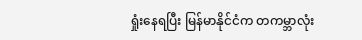ရှုံးနေရပြီး မြန်မာနိုင်ငံက တကမ္ဘာလုံး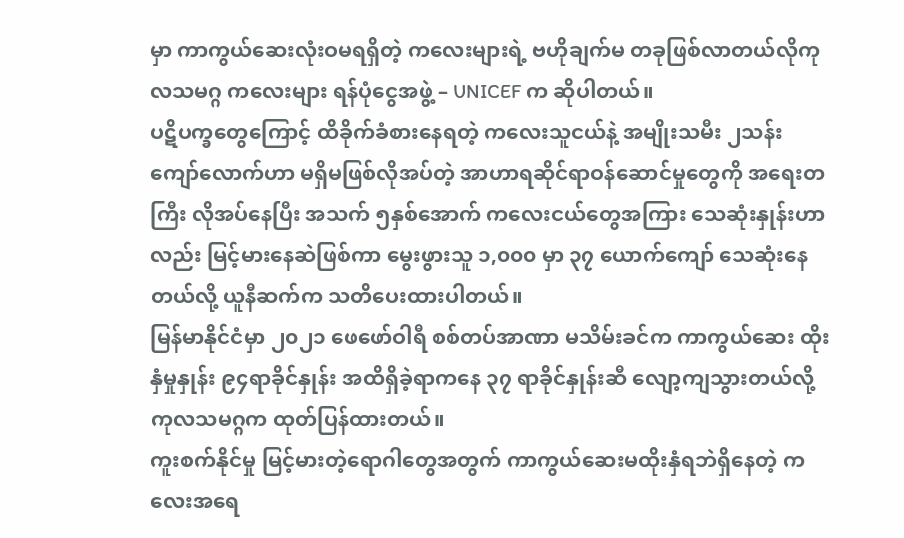မှာ ကာကွယ်ဆေးလုံးဝမရရှိတဲ့ ကလေးများရဲ့ ဗဟိုချက်မ တခုဖြစ်လာတယ်လိုကုလသမဂ္ဂ ကလေးများ ရန်ပုံငွေအဖွဲ့ – UNICEF က ဆိုပါတယ်။
ပဋိပက္ခတွေကြောင့် ထိခိုက်ခံစားနေရတဲ့ ကလေးသူငယ်နဲ့ အမျိုးသမီး ၂သန်းကျော်လောက်ဟာ မရှိမဖြစ်လိုအပ်တဲ့ အာဟာရဆိုင်ရာဝန်ဆောင်မှုတွေကို အရေးတကြီး လိုအပ်နေပြီး အသက် ၅နှစ်အောက် ကလေးငယ်တွေအကြား သေဆုံးနှုန်းဟာလည်း မြင့်မားနေဆဲဖြစ်ကာ မွေးဖွားသူ ၁,၀၀၀ မှာ ၃၇ ယောက်ကျော် သေဆုံးနေတယ်လို့ ယူနီဆက်က သတိပေးထားပါတယ်။
မြန်မာနိုင်ငံမှာ ၂၀၂၁ ဖေဖော်ဝါရီ စစ်တပ်အာဏာ မသိမ်းခင်က ကာကွယ်ဆေး ထိုးနှံမှုနှုန်း ၉၄ရာခိုင်နှုန်း အထိရှိခဲ့ရာကနေ ၃၇ ရာခိုင်နှုန်းဆီ လျော့ကျသွားတယ်လို့ ကုလသမဂ္ဂက ထုတ်ပြန်ထားတယ်။
ကူးစက်နိုင်မှု မြင့်မားတဲ့ရောဂါတွေအတွက် ကာကွယ်ဆေးမထိုးနှံရဘဲရှိနေတဲ့ ကလေးအရေ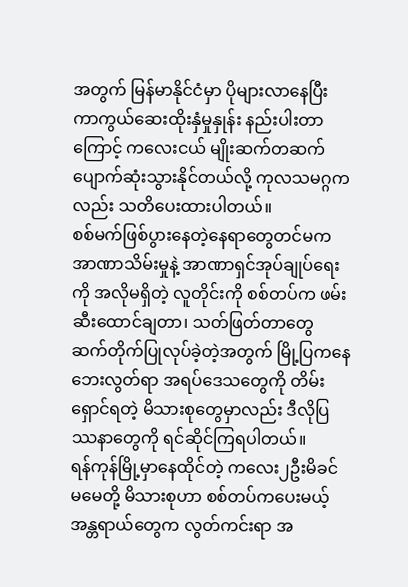အတွက် မြန်မာနိုင်ငံမှာ ပိုများလာနေပြီး ကာကွယ်ဆေးထိုးနှံမှုနှုန်း နည်းပါးတာကြောင့် ကလေးငယ် မျိုးဆက်တဆက်ပျောက်ဆုံးသွားနိုင်တယ်လို့ ကုလသမဂ္ဂကလည်း သတိပေးထားပါတယ်။
စစ်မက်ဖြစ်ပွားနေတဲ့နေရာတွေတင်မက အာဏာသိမ်းမှုနဲ့ အာဏာရှင်အုပ်ချုပ်ရေးကို အလိုမရှိတဲ့ လူတိုင်းကို စစ်တပ်က ဖမ်းဆီးထောင်ချတာ၊ သတ်ဖြတ်တာတွေ ဆက်တိုက်ပြုလုပ်ခဲ့တဲ့အတွက် မြို့ပြကနေ ဘေးလွတ်ရာ အရပ်ဒေသတွေကို တိမ်းရှောင်ရတဲ့ မိသားစုတွေမှာလည်း ဒီလိုပြဿနာတွေကို ရင်ဆိုင်ကြရပါတယ်။
ရန်ကုန်မြို့မှာနေထိုင်တဲ့ ကလေး၂ဦးမိခင် မမေတို့ မိသားစုဟာ စစ်တပ်ကပေးမယ့် အန္တရာယ်တွေက လွတ်ကင်းရာ အ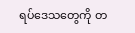ရပ်ဒေသတွေကို တ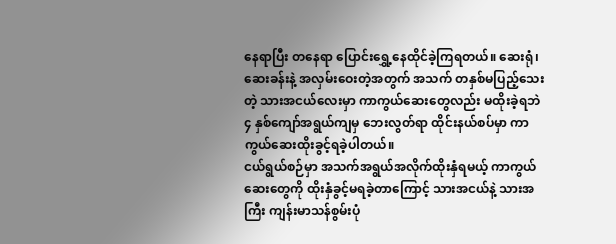နေရာပြီး တနေရာ ပြောင်းရွှေ့နေထိုင်ခဲ့ကြရတယ်။ ဆေးရုံ၊ ဆေးခန်းနဲ့ အလှမ်းဝေးတဲ့အတွက် အသက် တနှစ်မပြည့်သေးတဲ့ သားအငယ်လေးမှာ ကာကွယ်ဆေးတွေလည်း မထိုးခဲ့ရဘဲ ၄ နှစ်ကျော်အရွယ်ကျမှ ဘေးလွတ်ရာ ထိုင်းနယ်စပ်မှာ ကာကွယ်ဆေးထိုးခွင့်ရခဲ့ပါတယ်။
ငယ်ရွယ်စဉ်မှာ အသက်အရွယ်အလိုက်ထိုးနှံရမယ့် ကာကွယ်ဆေးတွေကို ထိုးနှံခွင့်မရခဲ့တာကြောင့် သားအငယ်နဲ့ သားအကြီး ကျန်းမာသန်စွမ်းပုံ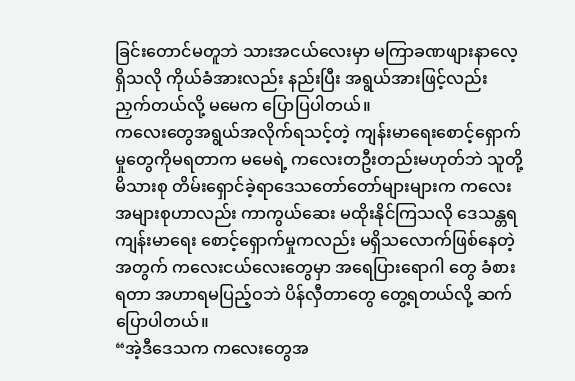ခြင်းတောင်မတူဘဲ သားအငယ်လေးမှာ မကြာခဏဖျားနာလေ့ရှိသလို ကိုယ်ခံအားလည်း နည်းပြီး အရွယ်အားဖြင့်လည်း ညှက်တယ်လို့ မမေက ပြောပြပါတယ်။
ကလေးတွေအရွယ်အလိုက်ရသင့်တဲ့ ကျန်းမာရေးစောင့်ရှောက်မှုတွေကိုမရတာက မမေရဲ့ ကလေးတဦးတည်းမဟုတ်ဘဲ သူတို့မိသားစု တိမ်းရှောင်ခဲ့ရာဒေသတော်တော်များများက ကလေးအများစုဟာလည်း ကာကွယ်ဆေး မထိုးနိုင်ကြသလို ဒေသန္တရကျန်းမာရေး စောင့်ရှောက်မှုကလည်း မရှိသလောက်ဖြစ်နေတဲ့အတွက် ကလေးငယ်လေးတွေမှာ အရေပြားရောဂါ တွေ ခံစားရတာ အဟာရမပြည့်ဝဘဲ ပိန်လှီတာတွေ တွေ့ရတယ်လို့ ဆက်ပြောပါတယ်။
“အဲ့ဒီဒေသက ကလေးတွေအ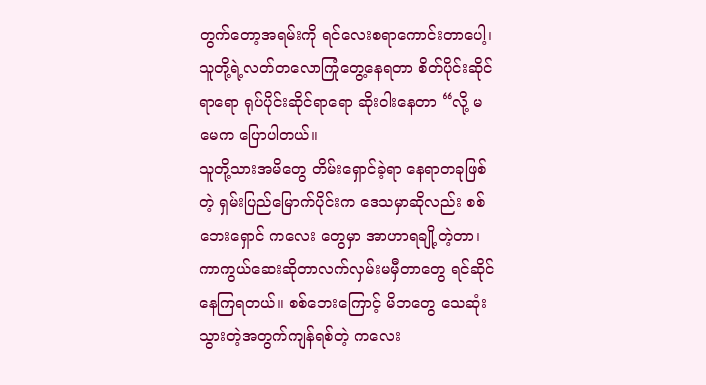တွက်တော့အရမ်းကို ရင်လေးစရာကောင်းတာပေါ့၊ သူတို့ရဲ့လတ်တလောကြုံတွေ့နေရတာ စိတ်ပိုင်းဆိုင်ရာရော ရုပ်ပိုင်းဆိုင်ရာရော ဆိုးဝါးနေတာ “လို့ မမေက ပြောပါတယ်။
သူတို့သားအမိတွေ တိမ်းရှောင်ခဲ့ရာ နေရာတခုဖြစ်တဲ့ ရှမ်းပြည်မြောက်ပိုင်းက ဒေသမှာဆိုလည်း စစ်ဘေးရှောင် ကလေး တွေမှာ အာဟာရချို့တဲ့တာ၊ ကာကွယ်ဆေးဆိုတာလက်လှမ်းမမှီတာတွေ ရင်ဆိုင်နေကြရတယ်။ စစ်ဘေးကြောင့် မိဘတွေ သေဆုံးသွားတဲ့အတွက်ကျန်ရစ်တဲ့ ကလေး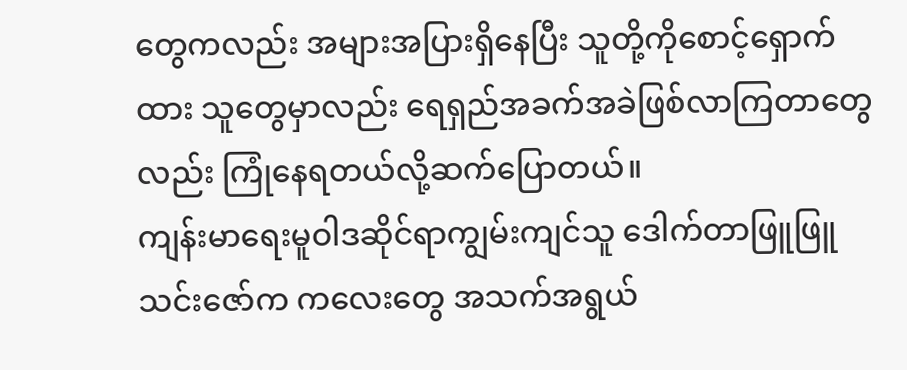တွေကလည်း အများအပြားရှိနေပြီး သူတို့ကိုစောင့်ရှောက်ထား သူတွေမှာလည်း ရေရှည်အခက်အခဲဖြစ်လာကြတာတွေလည်း ကြုံနေရတယ်လို့ဆက်ပြောတယ်။
ကျန်းမာရေးမူဝါဒဆိုင်ရာကျွမ်းကျင်သူ ဒေါက်တာဖြူဖြူသင်းဇော်က ကလေးတွေ အသက်အရွယ်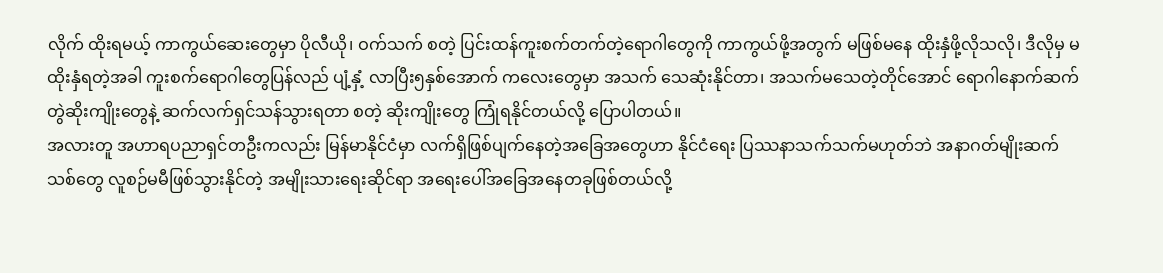လိုက် ထိုးရမယ့် ကာကွယ်ဆေးတွေမှာ ပိုလီယို၊ ဝက်သက် စတဲ့ ပြင်းထန်ကူးစက်တက်တဲ့ရောဂါတွေကို ကာကွယ်ဖို့အတွက် မဖြစ်မနေ ထိုးနှံဖို့လိုသလို၊ ဒီလိုမှ မထိုးနှံရတဲ့အခါ ကူးစက်ရောဂါတွေပြန်လည် ပျံ့နှံ့ လာပြီး၅နှစ်အောက် ကလေးတွေမှာ အသက် သေဆုံးနိုင်တာ၊ အသက်မသေတဲ့တိုင်အောင် ရောဂါနောက်ဆက်တွဲဆိုးကျိုးတွေနဲ့ ဆက်လက်ရှင်သန်သွားရတာ စတဲ့ ဆိုးကျိုးတွေ ကြုံရနိုင်တယ်လို့ ပြောပါတယ်။
အလားတူ အဟာရပညာရှင်တဦးကလည်း မြန်မာနိုင်ငံမှာ လက်ရှိဖြစ်ပျက်နေတဲ့အခြေအတွေဟာ နိုင်ငံရေး ပြဿနာသက်သက်မဟုတ်ဘဲ အနာဂတ်မျိုးဆက်သစ်တွေ လူစဉ်မမီဖြစ်သွားနိုင်တဲ့ အမျိုးသားရေးဆိုင်ရာ အရေးပေါ်အခြေအနေတခုဖြစ်တယ်လို့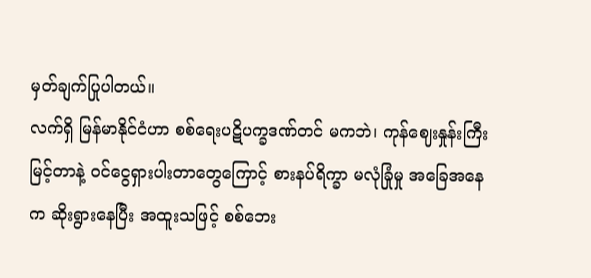မှတ်ချက်ပြုပါတယ်။
လက်ရှိ မြန်မာနိုင်ငံဟာ စစ်ရေးပဋိပက္ခဒဏ်တင် မကဘဲ၊ ကုန်ဈေးနှုန်းကြီးမြင့်တာနဲ့ ဝင်ငွေရှားပါးတာတွေကြောင့် စားနပ်ရိက္ခာ မလုံခြုံမှု အခြေအနေက ဆိုးရွားနေပြီး အထူးသဖြင့် စစ်ဘေး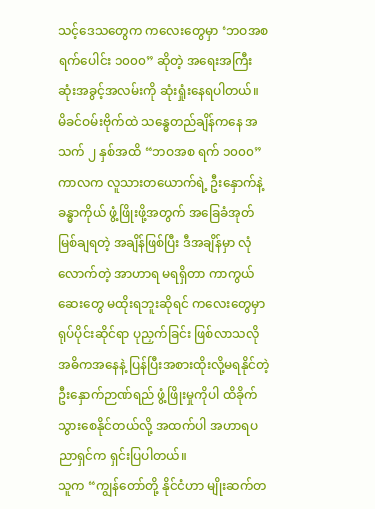သင့်ဒေသတွေက ကလေးတွေမှာ ‘ဘဝအစ ရက်ပေါင်း ၁၀၀၀” ဆိုတဲ့ အရေးအကြီးဆုံးအခွင့်အလမ်းကို ဆုံးရှုံးနေရပါတယ်။
မိခင်ဝမ်းဗိုက်ထဲ သန္ဓေတည်ချိန်ကနေ အသက် ၂ နှစ်အထိ “ဘဝအစ ရက် ၁၀၀၀” ကာလက လူသားတယောက်ရဲ့ ဦးနှောက်နဲ့ ခန္ဓာကိုယ် ဖွံ့ဖြိုးဖို့အတွက် အခြေခံအုတ်မြစ်ချရတဲ့ အချိန်ဖြစ်ပြီး ဒီအချိန်မှာ လုံလောက်တဲ့ အာဟာရ မရရှိတာ ကာကွယ်ဆေးတွေ မထိုးရဘူးဆိုရင် ကလေးတွေမှာ ရုပ်ပိုင်းဆိုင်ရာ ပုညှက်ခြင်း ဖြစ်လာသလိုအဓိကအနေနဲ့ ပြန်ပြီးအစားထိုးလို့မရနိုင်တဲ့ ဦးနှောက်ဉာဏ်ရည် ဖွံ့ဖြိုးမှုကိုပါ ထိခိုက်သွားစေနိုင်တယ်လို့ အထက်ပါ အဟာရပညာရှင်က ရှင်းပြပါတယ်။
သူက “ကျွန်တော်တို့ နိုင်ငံဟာ မျိုးဆက်တ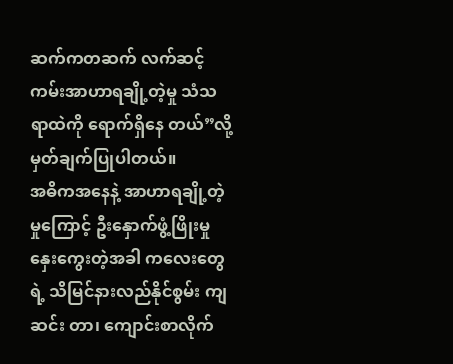ဆက်ကတဆက် လက်ဆင့်ကမ်းအာဟာရချို့တဲ့မှု သံသရာထဲကို ရောက်ရှိနေ တယ်”လို့ မှတ်ချက်ပြုပါတယ်။
အဓိကအနေနဲ့ အာဟာရချို့တဲ့မှုကြောင့် ဦးနှောက်ဖွံ့ဖြိုးမှု နှေးကွေးတဲ့အခါ ကလေးတွေရဲ့ သိမြင်နားလည်နိုင်စွမ်း ကျဆင်း တာ၊ ကျောင်းစာလိုက်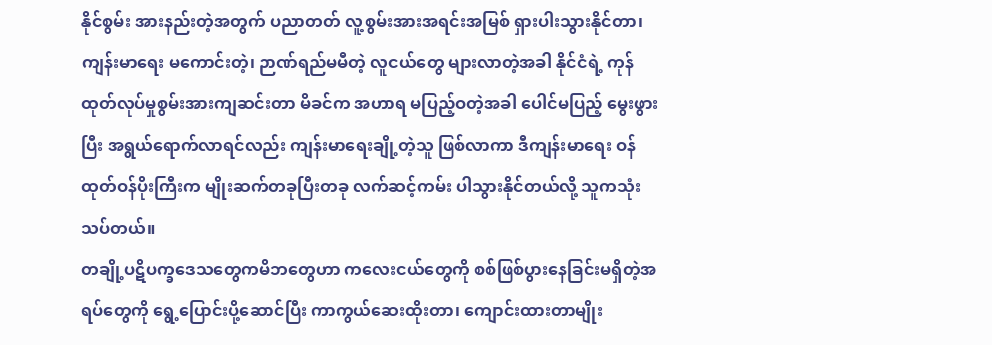နိုင်စွမ်း အားနည်းတဲ့အတွက် ပညာတတ် လူ့စွမ်းအားအရင်းအမြစ် ရှားပါးသွားနိုင်တာ၊ ကျန်းမာရေး မကောင်းတဲ့၊ ဉာဏ်ရည်မမီတဲ့ လူငယ်တွေ များလာတဲ့အခါ နိုင်ငံရဲ့ ကုန်ထုတ်လုပ်မှုစွမ်းအားကျဆင်းတာ မိခင်က အဟာရ မပြည့်ဝတဲ့အခါ ပေါင်မပြည့် မွေးဖွားပြီး အရွယ်ရောက်လာရင်လည်း ကျန်းမာရေးချို့တဲ့သူ ဖြစ်လာကာ ဒီကျန်းမာရေး ဝန်ထုတ်ဝန်ပိုးကြီးက မျိုးဆက်တခုပြီးတခု လက်ဆင့်ကမ်း ပါသွားနိုင်တယ်လို့ သူကသုံးသပ်တယ်။
တချို့ပဋိပက္ခဒေသတွေကမိဘတွေဟာ ကလေးငယ်တွေကို စစ်ဖြစ်ပွားနေခြင်းမရှိတဲ့အရပ်တွေကို ရွေ့ပြောင်းပို့ဆောင်ပြီး ကာကွယ်ဆေးထိုးတာ၊ ကျောင်းထားတာမျိုး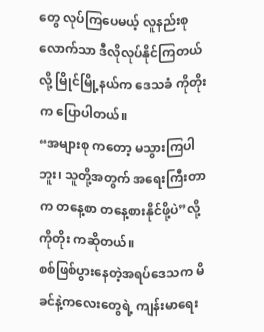တွေ လုပ်ကြပေမယ့် လူနည်းစုလောက်သာ ဒီလိုလုပ်နိုင်ကြတယ်လို့ မြိုင်မြို့နယ်က ဒေသခံ ကိုတိုးက ပြောပါတယ်။
“အများစု ကတော့ မသွားကြပါဘူး၊ သူတို့အတွက် အရေးကြီးတာက တနေ့စာ တနေ့စားနိုင်ဖို့ပဲ”လို့ ကိုတိုး ကဆိုတယ်။
စစ်ဖြစ်ပွားနေတဲ့အရပ်ဒေသက မိခင်နဲ့ကလေးတွေရဲ့ ကျန်းမာရေး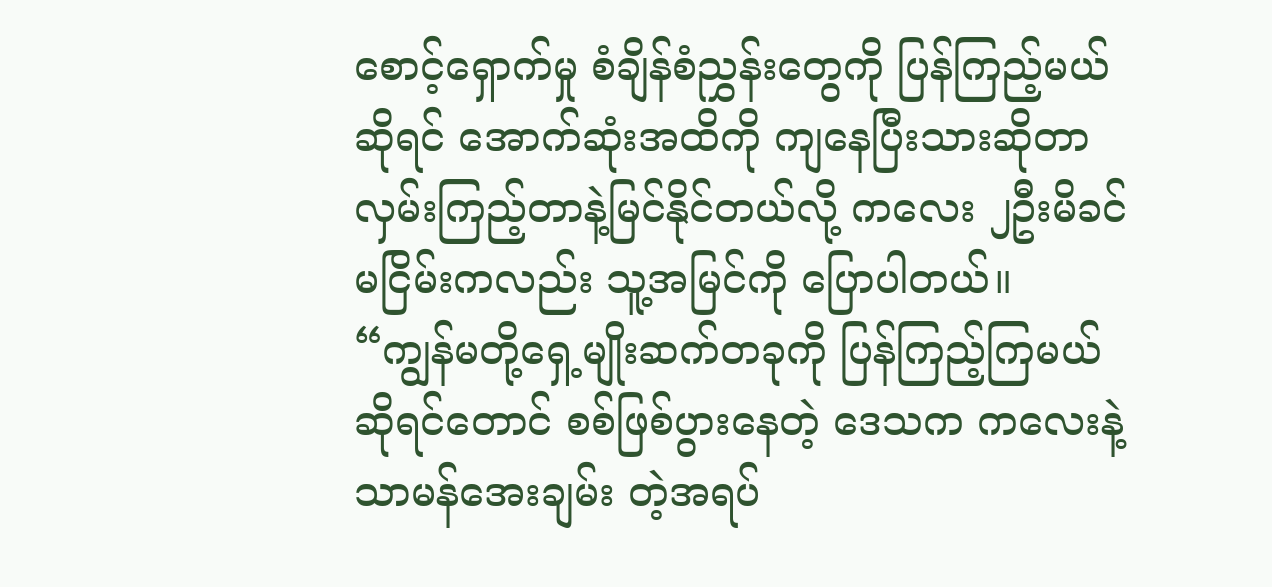စောင့်ရှောက်မှု စံချိန်စံညွှန်းတွေကို ပြန်ကြည့်မယ်ဆိုရင် အောက်ဆုံးအထိကို ကျနေပြီးသားဆိုတာလှမ်းကြည့်တာနဲ့မြင်နိုင်တယ်လို့ ကလေး ၂ဦးမိခင် မငြိမ်းကလည်း သူ့အမြင်ကို ပြောပါတယ်။
“ကျွန်မတို့ရှေ့မျိုးဆက်တခုကို ပြန်ကြည့်ကြမယ်ဆိုရင်တောင် စစ်ဖြစ်ပွားနေတဲ့ ဒေသက ကလေးနဲ့သာမန်အေးချမ်း တဲ့အရပ်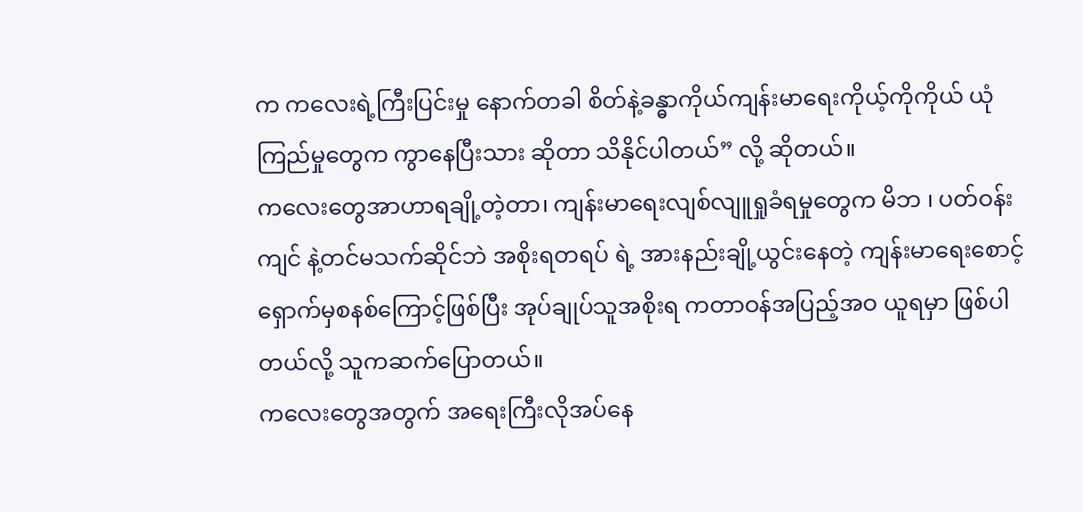က ကလေးရဲ့ကြီးပြင်းမှု နောက်တခါ စိတ်နဲ့ခန္ဓာကိုယ်ကျန်းမာရေးကိုယ့်ကိုကိုယ် ယုံကြည်မှုတွေက ကွာနေပြီးသား ဆိုတာ သိနိုင်ပါတယ်” လို့ ဆိုတယ်။
ကလေးတွေအာဟာရချို့တဲ့တာ၊ ကျန်းမာရေးလျစ်လျူရှုခံရမှုတွေက မိဘ ၊ ပတ်ဝန်းကျင် နဲ့တင်မသက်ဆိုင်ဘဲ အစိုးရတရပ် ရဲ့ အားနည်းချို့ယွင်းနေတဲ့ ကျန်းမာရေးစောင့်ရှောက်မှစနစ်ကြောင့်ဖြစ်ပြီး အုပ်ချုပ်သူအစိုးရ ကတာဝန်အပြည့်အဝ ယူရမှာ ဖြစ်ပါတယ်လို့ သူကဆက်ပြောတယ်။
ကလေးတွေအတွက် အရေးကြီးလိုအပ်နေ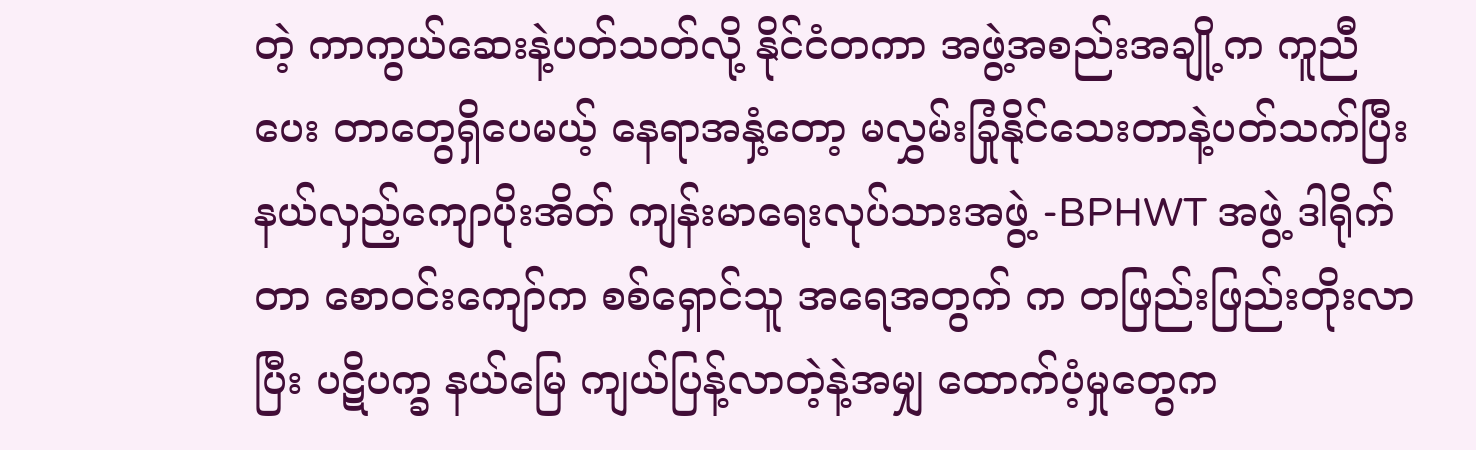တဲ့ ကာကွယ်ဆေးနဲ့ပတ်သတ်လို့ နိုင်ငံတကာ အဖွဲ့အစည်းအချို့က ကူညီပေး တာတွေရှိပေမယ့် နေရာအနှံ့တော့ မလွှမ်းခြုံနိုင်သေးတာနဲ့ပတ်သက်ပြီး နယ်လှည့်ကျောပိုးအိတ် ကျန်းမာရေးလုပ်သားအဖွဲ့ -BPHWT အဖွဲ့ ဒါရိုက်တာ စောဝင်းကျော်က စစ်ရှောင်သူ အရေအတွက် က တဖြည်းဖြည်းတိုးလာပြီး ပဋိပက္ခ နယ်မြေ ကျယ်ပြန့်လာတဲ့နဲ့အမျှ ထောက်ပံ့မှုတွေက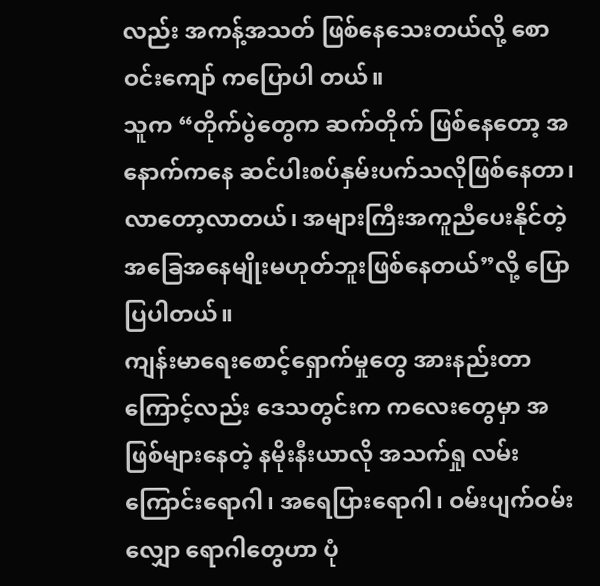လည်း အကန့်အသတ် ဖြစ်နေသေးတယ်လို့ စောဝင်းကျော် ကပြောပါ တယ်။
သူက “တိုက်ပွဲတွေက ဆက်တိုက် ဖြစ်နေတော့ အနောက်ကနေ ဆင်ပါးစပ်နှမ်းပက်သလိုဖြစ်နေတာ၊ လာတော့လာတယ်၊ အများကြီးအကူညီပေးနိုင်တဲ့ အခြေအနေမျိုးမဟုတ်ဘူးဖြစ်နေတယ်”လို့ ပြောပြပါတယ်။
ကျန်းမာရေးစောင့်ရှောက်မှုတွေ အားနည်းတာကြောင့်လည်း ဒေသတွင်းက ကလေးတွေမှာ အဖြစ်များနေတဲ့ နမိုးနီးယာလို အသက်ရှု လမ်းကြောင်းရောဂါ၊ အရေပြားရောဂါ၊ ဝမ်းပျက်ဝမ်းလျှော ရောဂါတွေဟာ ပုံ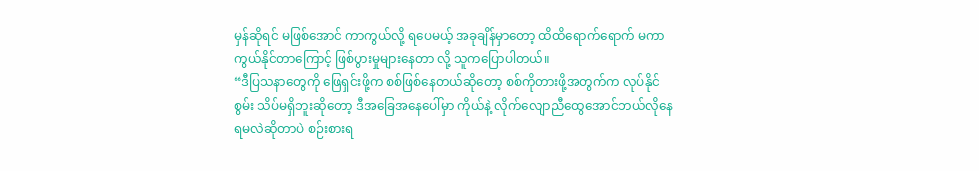မှန်ဆိုရင် မဖြစ်အောင် ကာကွယ်လို့ ရပေမယ့် အခုချိန်မှာတော့ ထိထိရောက်ရောက် မကာကွယ်နိုင်တာကြောင့် ဖြစ်ပွားမှုများနေတာ လို့ သူကပြောပါတယ်။
“ဒီပြသနာတွေကို ဖြေရှင်းဖို့က စစ်ဖြစ်နေတယ်ဆိုတော့ စစ်ကိုတားဖို့အတွက်က လုပ်နိုင်စွမ်း သိပ်မရှိဘူးဆိုတော့ ဒီအခြေအနေပေါ်မှာ ကိုယ်နဲ့ လိုက်လျောညီထွေအောင်ဘယ်လိုနေရမလဲဆိုတာပဲ စဉ်းစားရ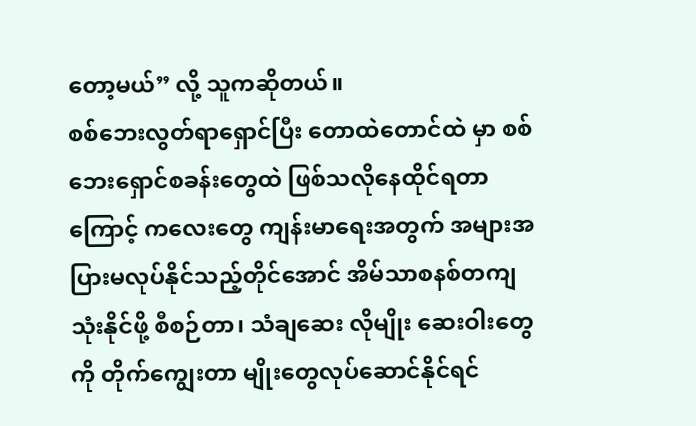တော့မယ်” လို့ သူကဆိုတယ်။
စစ်ဘေးလွတ်ရာရှောင်ပြီး တောထဲတောင်ထဲ မှာ စစ်ဘေးရှောင်စခန်းတွေထဲ ဖြစ်သလိုနေထိုင်ရတာကြောင့် ကလေးတွေ ကျန်းမာရေးအတွက် အများအပြားမလုပ်နိုင်သည့်တိုင်အောင် အိမ်သာစနစ်တကျသုံးနိုင်ဖို့ စီစဉ်တာ၊ သံချဆေး လိုမျိုး ဆေးဝါးတွေကို တိုက်ကျွေးတာ မျိုးတွေလုပ်ဆောင်နိုင်ရင်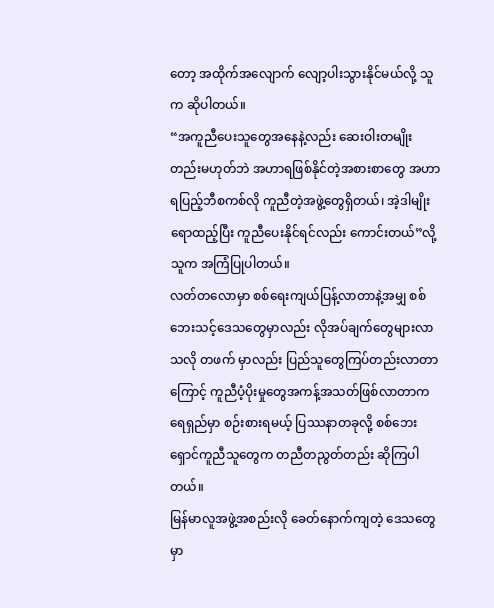တော့ အထိုက်အလျောက် လျော့ပါးသွားနိုင်မယ်လို့ သူက ဆိုပါတယ်။
“အကူညီပေးသူတွေအနေနဲ့လည်း ဆေးဝါးတမျိုးတည်းမဟုတ်ဘဲ အဟာရဖြစ်နိုင်တဲ့အစားစာတွေ အဟာရပြည့်ဘီစကစ်လို ကူညီတဲ့အဖွဲ့တွေရှိတယ်၊ အဲ့ဒါမျိုး ရောထည့်ပြီး ကူညီပေးနိုင်ရင်လည်း ကောင်းတယ်”လို့ သူက အကြံပြုပါတယ်။
လတ်တလောမှာ စစ်ရေးကျယ်ပြန့်လာတာနဲ့အမျှ စစ်ဘေးသင့်ဒေသတွေမှာလည်း လိုအပ်ချက်တွေများလာသလို တဖက် မှာလည်း ပြည်သူတွေကြပ်တည်းလာတာကြောင့် ကူညီပံ့ပိုးမှုတွေအကန့်အသတ်ဖြစ်လာတာက ရေရှည်မှာ စဉ်းစားရမယ့် ပြဿနာတခုလို့ စစ်ဘေးရှောင်ကူညီသူတွေက တညီတညွတ်တည်း ဆိုကြပါတယ်။
မြန်မာလူအဖွဲ့အစည်းလို ခေတ်နောက်ကျတဲ့ ဒေသတွေမှာ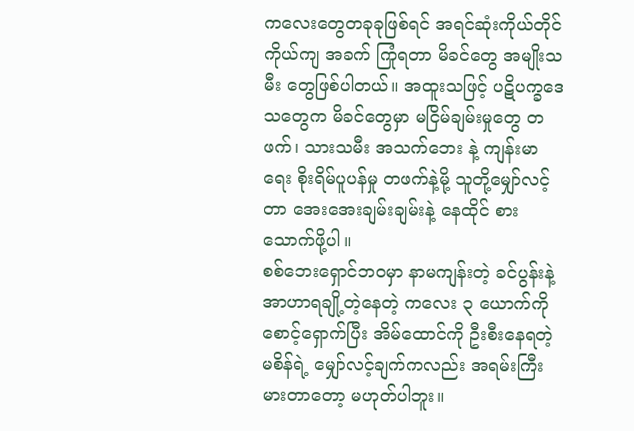ကလေးတွေတခုခုဖြစ်ရင် အရင်ဆုံးကိုယ်တိုင်ကိုယ်ကျ အခက် ကြုံရတာ မိခင်တွေ အမျိုးသမီး တွေဖြစ်ပါတယ်။ အထူးသဖြင့် ပဋိပက္ခဒေသတွေက မိခင်တွေမှာ မငြိမ်ချမ်းမှုတွေ တဖက်၊ သားသမီး အသက်ဘေး နဲ့ ကျန်းမာရေး စိုးရိမ်ပူပန်မှု တဖက်နဲ့မို့ သူတို့မျှော်လင့်တာ အေးအေးချမ်းချမ်းနဲ့ နေထိုင် စားသောက်ဖို့ပါ။
စစ်ဘေးရှောင်ဘဝမှာ နာမကျန်းတဲ့ ခင်ပွန်းနဲ့ အာဟာရချို့တဲ့နေတဲ့ ကလေး ၃ ယောက်ကို စောင့်ရှောက်ပြီး အိမ်ထောင်ကို ဦးစီးနေရတဲ့ မစိန်ရဲ့ မျှော်လင့်ချက်ကလည်း အရမ်းကြီးမားတာတော့ မဟုတ်ပါဘူး။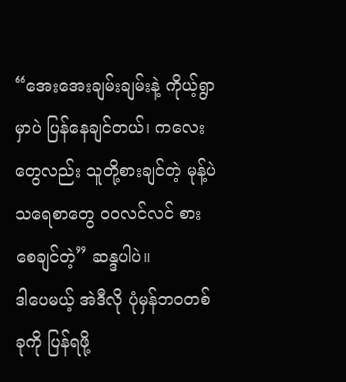“အေးအေးချမ်းချမ်းနဲ့ ကိုယ့်ရွာမှာပဲ ပြန်နေချင်တယ်၊ ကလေးတွေလည်း သူတို့စားချင်တဲ့ မုန့်ပဲသရေစာတွေ ဝဝလင်လင် စားစေချင်တဲ့” ဆန္ဒပါပဲ။
ဒါပေမယ့် အဲဒီလို ပုံမှန်ဘဝတစ်ခုကို ပြန်ရဖို့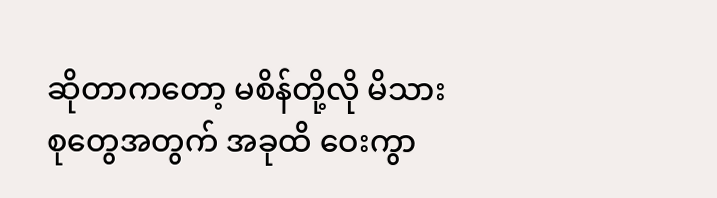ဆိုတာကတော့ မစိန်တို့လို မိသားစုတွေအတွက် အခုထိ ဝေးကွာ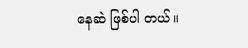နေဆဲ ဖြစ်ပါ တယ်။